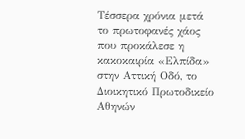Τέσσερα χρόνια μετά το πρωτοφανές χάος που προκάλεσε η κακοκαιρία «Ελπίδα» στην Αττική Οδό, το Διοικητικό Πρωτοδικείο Αθηνών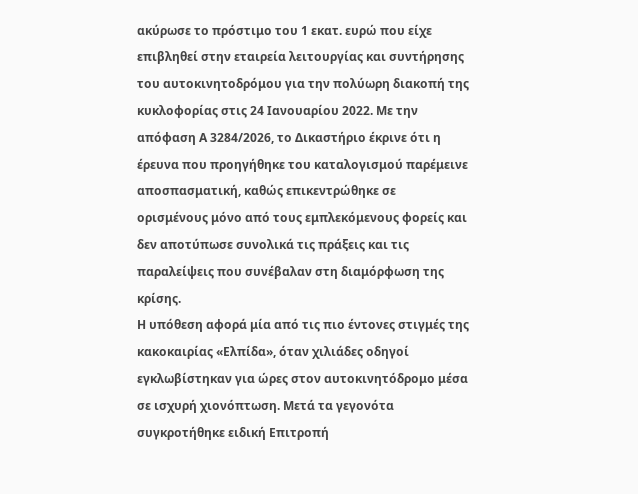ακύρωσε το πρόστιμο του 1 εκατ. ευρώ που είχε επιβληθεί στην εταιρεία λειτουργίας και συντήρησης του αυτοκινητοδρόμου για την πολύωρη διακοπή της κυκλοφορίας στις 24 Ιανουαρίου 2022. Με την απόφαση Α 3284/2026, το Δικαστήριο έκρινε ότι η έρευνα που προηγήθηκε του καταλογισμού παρέμεινε αποσπασματική, καθώς επικεντρώθηκε σε ορισμένους μόνο από τους εμπλεκόμενους φορείς και δεν αποτύπωσε συνολικά τις πράξεις και τις παραλείψεις που συνέβαλαν στη διαμόρφωση της κρίσης.
Η υπόθεση αφορά μία από τις πιο έντονες στιγμές της κακοκαιρίας «Ελπίδα», όταν χιλιάδες οδηγοί εγκλωβίστηκαν για ώρες στον αυτοκινητόδρομο μέσα σε ισχυρή χιονόπτωση. Μετά τα γεγονότα συγκροτήθηκε ειδική Επιτροπή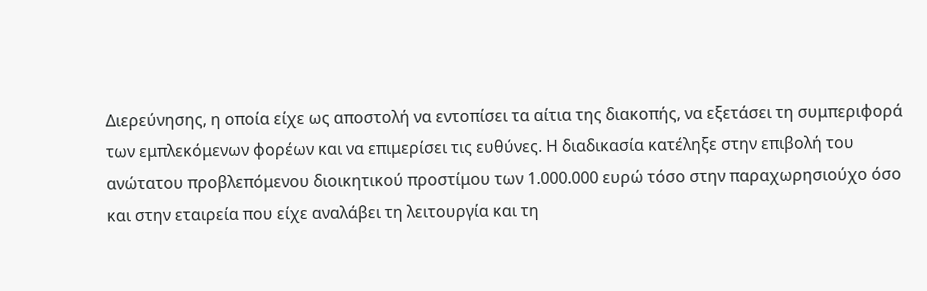Διερεύνησης, η οποία είχε ως αποστολή να εντοπίσει τα αίτια της διακοπής, να εξετάσει τη συμπεριφορά των εμπλεκόμενων φορέων και να επιμερίσει τις ευθύνες. Η διαδικασία κατέληξε στην επιβολή του ανώτατου προβλεπόμενου διοικητικού προστίμου των 1.000.000 ευρώ τόσο στην παραχωρησιούχο όσο και στην εταιρεία που είχε αναλάβει τη λειτουργία και τη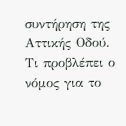συντήρηση της Αττικής Οδού.
Τι προβλέπει ο νόμος για το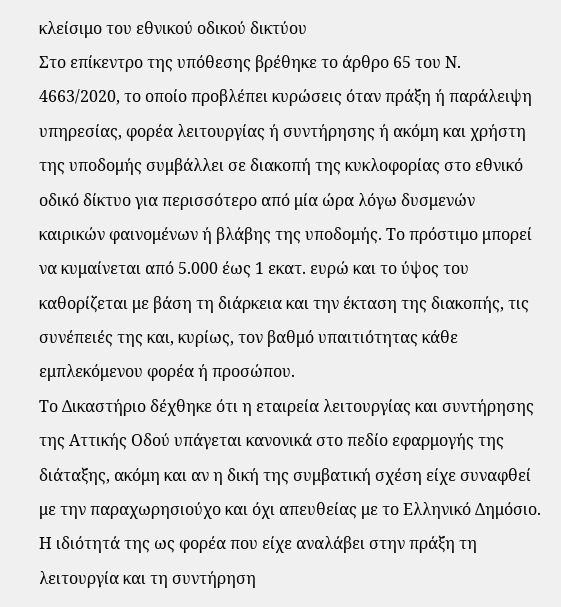κλείσιμο του εθνικού οδικού δικτύου
Στο επίκεντρο της υπόθεσης βρέθηκε το άρθρο 65 του Ν. 4663/2020, το οποίο προβλέπει κυρώσεις όταν πράξη ή παράλειψη υπηρεσίας, φορέα λειτουργίας ή συντήρησης ή ακόμη και χρήστη της υποδομής συμβάλλει σε διακοπή της κυκλοφορίας στο εθνικό οδικό δίκτυο για περισσότερο από μία ώρα λόγω δυσμενών καιρικών φαινομένων ή βλάβης της υποδομής. Το πρόστιμο μπορεί να κυμαίνεται από 5.000 έως 1 εκατ. ευρώ και το ύψος του καθορίζεται με βάση τη διάρκεια και την έκταση της διακοπής, τις συνέπειές της και, κυρίως, τον βαθμό υπαιτιότητας κάθε εμπλεκόμενου φορέα ή προσώπου.
Το Δικαστήριο δέχθηκε ότι η εταιρεία λειτουργίας και συντήρησης της Αττικής Οδού υπάγεται κανονικά στο πεδίο εφαρμογής της διάταξης, ακόμη και αν η δική της συμβατική σχέση είχε συναφθεί με την παραχωρησιούχο και όχι απευθείας με το Ελληνικό Δημόσιο. Η ιδιότητά της ως φορέα που είχε αναλάβει στην πράξη τη λειτουργία και τη συντήρηση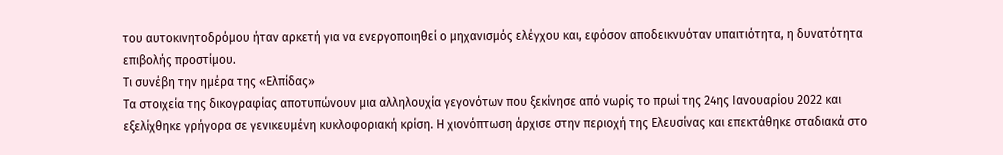του αυτοκινητοδρόμου ήταν αρκετή για να ενεργοποιηθεί ο μηχανισμός ελέγχου και, εφόσον αποδεικνυόταν υπαιτιότητα, η δυνατότητα επιβολής προστίμου.
Τι συνέβη την ημέρα της «Ελπίδας»
Τα στοιχεία της δικογραφίας αποτυπώνουν μια αλληλουχία γεγονότων που ξεκίνησε από νωρίς το πρωί της 24ης Ιανουαρίου 2022 και εξελίχθηκε γρήγορα σε γενικευμένη κυκλοφοριακή κρίση. Η χιονόπτωση άρχισε στην περιοχή της Ελευσίνας και επεκτάθηκε σταδιακά στο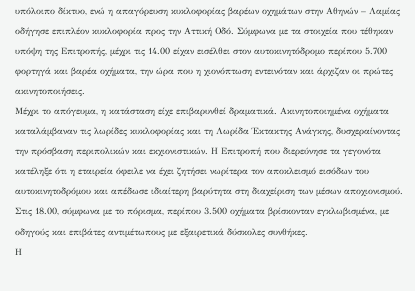υπόλοιπο δίκτυο, ενώ η απαγόρευση κυκλοφορίας βαρέων οχημάτων στην Αθηνών – Λαμίας οδήγησε επιπλέον κυκλοφορία προς την Αττική Οδό. Σύμφωνα με τα στοιχεία που τέθηκαν υπόψη της Επιτροπής, μέχρι τις 14.00 είχαν εισέλθει στον αυτοκινητόδρομο περίπου 5.700 φορτηγά και βαρέα οχήματα, την ώρα που η χιονόπτωση εντεινόταν και άρχιζαν οι πρώτες ακινητοποιήσεις.
Μέχρι το απόγευμα, η κατάσταση είχε επιβαρυνθεί δραματικά. Ακινητοποιημένα οχήματα καταλάμβαναν τις λωρίδες κυκλοφορίας και τη Λωρίδα Έκτακτης Ανάγκης, δυσχεραίνοντας την πρόσβαση περιπολικών και εκχιονιστικών. Η Επιτροπή που διερεύνησε τα γεγονότα κατέληξε ότι η εταιρεία όφειλε να έχει ζητήσει νωρίτερα τον αποκλεισμό εισόδων του αυτοκινητοδρόμου και απέδωσε ιδιαίτερη βαρύτητα στη διαχείριση των μέσων αποχιονισμού. Στις 18.00, σύμφωνα με το πόρισμα, περίπου 3.500 οχήματα βρίσκονταν εγκλωβισμένα, με οδηγούς και επιβάτες αντιμέτωπους με εξαιρετικά δύσκολες συνθήκες.
Η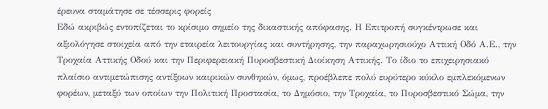έρευνα σταμάτησε σε τέσσερις φορείς
Εδώ ακριβώς εντοπίζεται το κρίσιμο σημείο της δικαστικής απόφασης. Η Επιτροπή συγκέντρωσε και αξιολόγησε στοιχεία από την εταιρεία λειτουργίας και συντήρησης, την παραχωρησιούχο Αττική Οδό Α.Ε., την Τροχαία Αττικής Οδού και την Περιφερειακή Πυροσβεστική Διοίκηση Αττικής. Το ίδιο το επιχειρησιακό πλαίσιο αντιμετώπισης αντίξοων καιρικών συνθηκών, όμως, προέβλεπε πολύ ευρύτερο κύκλο εμπλεκόμενων φορέων, μεταξύ των οποίων την Πολιτική Προστασία, το Δημόσιο, την Τροχαία, το Πυροσβεστικό Σώμα, την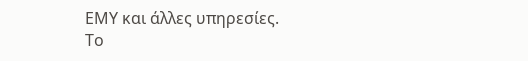ΕΜΥ και άλλες υπηρεσίες.
Το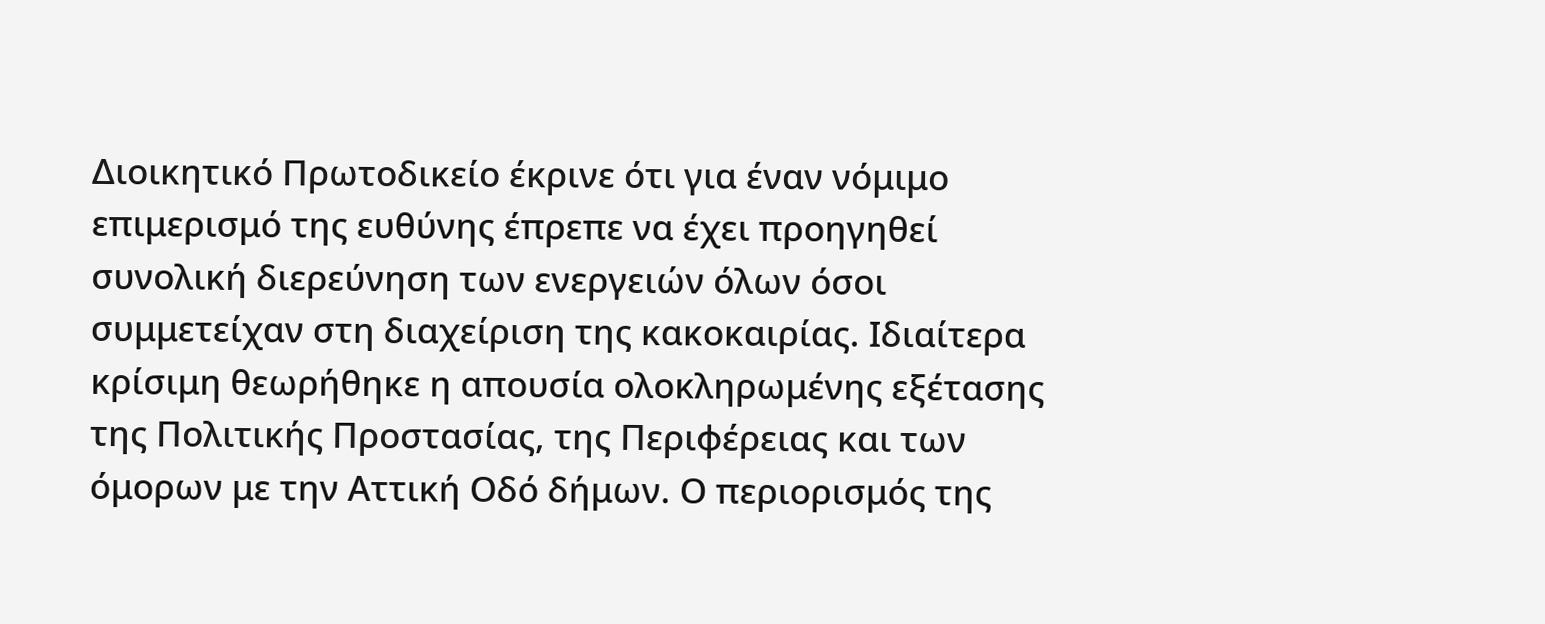Διοικητικό Πρωτοδικείο έκρινε ότι για έναν νόμιμο επιμερισμό της ευθύνης έπρεπε να έχει προηγηθεί συνολική διερεύνηση των ενεργειών όλων όσοι συμμετείχαν στη διαχείριση της κακοκαιρίας. Ιδιαίτερα κρίσιμη θεωρήθηκε η απουσία ολοκληρωμένης εξέτασης της Πολιτικής Προστασίας, της Περιφέρειας και των όμορων με την Αττική Οδό δήμων. Ο περιορισμός της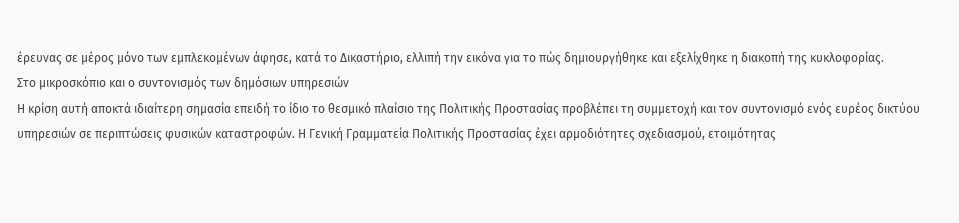έρευνας σε μέρος μόνο των εμπλεκομένων άφησε, κατά το Δικαστήριο, ελλιπή την εικόνα για το πώς δημιουργήθηκε και εξελίχθηκε η διακοπή της κυκλοφορίας.
Στο μικροσκόπιο και ο συντονισμός των δημόσιων υπηρεσιών
Η κρίση αυτή αποκτά ιδιαίτερη σημασία επειδή το ίδιο το θεσμικό πλαίσιο της Πολιτικής Προστασίας προβλέπει τη συμμετοχή και τον συντονισμό ενός ευρέος δικτύου υπηρεσιών σε περιπτώσεις φυσικών καταστροφών. Η Γενική Γραμματεία Πολιτικής Προστασίας έχει αρμοδιότητες σχεδιασμού, ετοιμότητας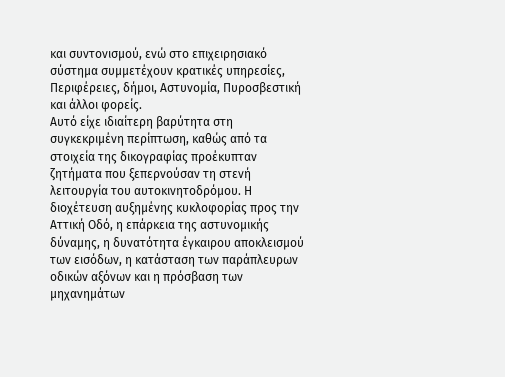και συντονισμού, ενώ στο επιχειρησιακό σύστημα συμμετέχουν κρατικές υπηρεσίες, Περιφέρειες, δήμοι, Αστυνομία, Πυροσβεστική και άλλοι φορείς.
Αυτό είχε ιδιαίτερη βαρύτητα στη συγκεκριμένη περίπτωση, καθώς από τα στοιχεία της δικογραφίας προέκυπταν ζητήματα που ξεπερνούσαν τη στενή λειτουργία του αυτοκινητοδρόμου. Η διοχέτευση αυξημένης κυκλοφορίας προς την Αττική Οδό, η επάρκεια της αστυνομικής δύναμης, η δυνατότητα έγκαιρου αποκλεισμού των εισόδων, η κατάσταση των παράπλευρων οδικών αξόνων και η πρόσβαση των μηχανημάτων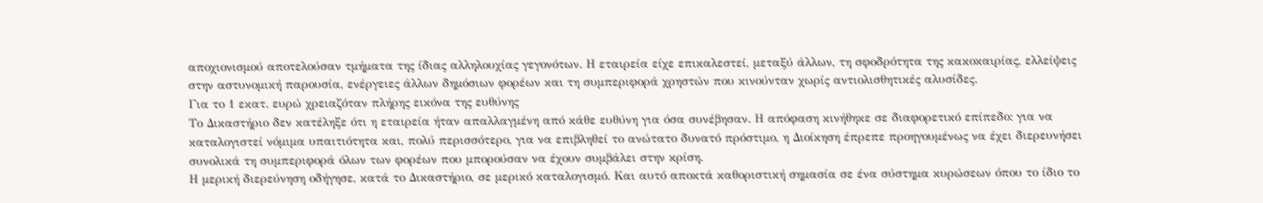αποχιονισμού αποτελούσαν τμήματα της ίδιας αλληλουχίας γεγονότων. Η εταιρεία είχε επικαλεστεί, μεταξύ άλλων, τη σφοδρότητα της κακοκαιρίας, ελλείψεις στην αστυνομική παρουσία, ενέργειες άλλων δημόσιων φορέων και τη συμπεριφορά χρηστών που κινούνταν χωρίς αντιολισθητικές αλυσίδες.
Για το 1 εκατ. ευρώ χρειαζόταν πλήρης εικόνα της ευθύνης
Το Δικαστήριο δεν κατέληξε ότι η εταιρεία ήταν απαλλαγμένη από κάθε ευθύνη για όσα συνέβησαν. Η απόφαση κινήθηκε σε διαφορετικό επίπεδο: για να καταλογιστεί νόμιμα υπαιτιότητα και, πολύ περισσότερο, για να επιβληθεί το ανώτατο δυνατό πρόστιμο, η Διοίκηση έπρεπε προηγουμένως να έχει διερευνήσει συνολικά τη συμπεριφορά όλων των φορέων που μπορούσαν να έχουν συμβάλει στην κρίση.
Η μερική διερεύνηση οδήγησε, κατά το Δικαστήριο, σε μερικό καταλογισμό. Και αυτό αποκτά καθοριστική σημασία σε ένα σύστημα κυρώσεων όπου το ίδιο το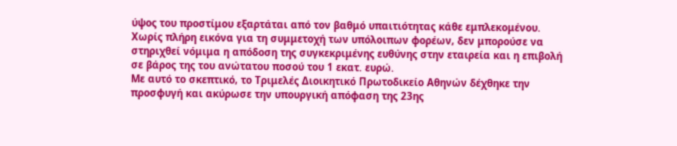ύψος του προστίμου εξαρτάται από τον βαθμό υπαιτιότητας κάθε εμπλεκομένου. Χωρίς πλήρη εικόνα για τη συμμετοχή των υπόλοιπων φορέων, δεν μπορούσε να στηριχθεί νόμιμα η απόδοση της συγκεκριμένης ευθύνης στην εταιρεία και η επιβολή σε βάρος της του ανώτατου ποσού του 1 εκατ. ευρώ.
Με αυτό το σκεπτικό, το Τριμελές Διοικητικό Πρωτοδικείο Αθηνών δέχθηκε την προσφυγή και ακύρωσε την υπουργική απόφαση της 23ης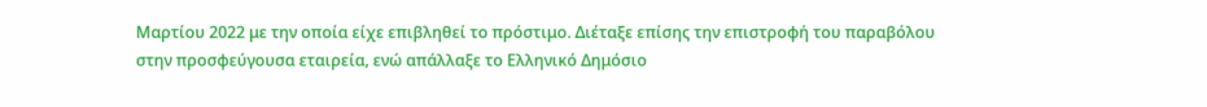Μαρτίου 2022 με την οποία είχε επιβληθεί το πρόστιμο. Διέταξε επίσης την επιστροφή του παραβόλου στην προσφεύγουσα εταιρεία, ενώ απάλλαξε το Ελληνικό Δημόσιο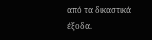από τα δικαστικά έξοδα.